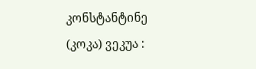კონსტანტინე (კოკა) ვეკუა :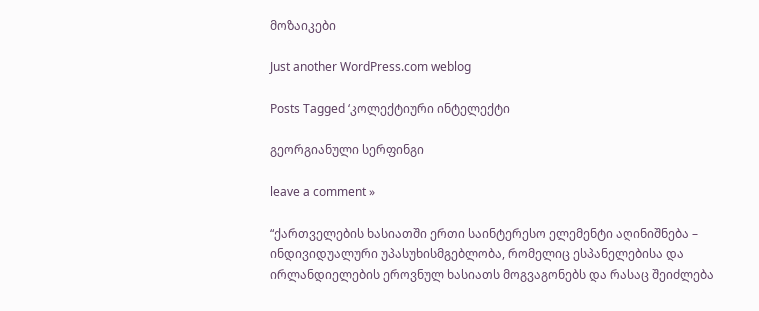მოზაიკები

Just another WordPress.com weblog

Posts Tagged ‘კოლექტიური ინტელექტი

გეორგიანული სერფინგი

leave a comment »

“ქართველების ხასიათში ერთი საინტერესო ელემენტი აღინიშნება – ინდივიდუალური უპასუხისმგებლობა, რომელიც ესპანელებისა და ირლანდიელების ეროვნულ ხასიათს მოგვაგონებს და რასაც შეიძლება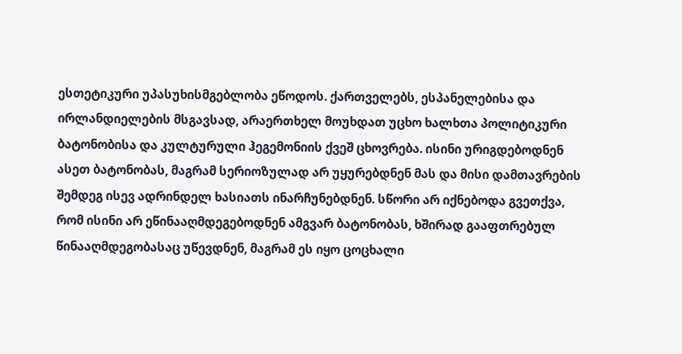ესთეტიკური უპასუხისმგებლობა ეწოდოს. ქართველებს, ესპანელებისა და ირლანდიელების მსგავსად, არაერთხელ მოუხდათ უცხო ხალხთა პოლიტიკური ბატონობისა და კულტურული ჰეგემონიის ქვეშ ცხოვრება. ისინი ურიგდებოდნენ ასეთ ბატონობას, მაგრამ სერიოზულად არ უყურებდნენ მას და მისი დამთავრების შემდეგ ისევ ადრინდელ ხასიათს ინარჩუნებდნენ. სწორი არ იქნებოდა გვეთქვა, რომ ისინი არ ეწინააღმდეგებოდნენ ამგვარ ბატონობას, ხშირად გააფთრებულ წინააღმდეგობასაც უწევდნენ, მაგრამ ეს იყო ცოცხალი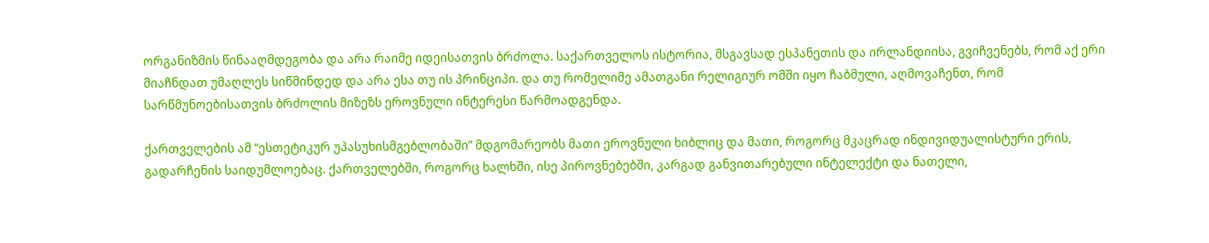ორგანიზმის წინააღმდეგობა და არა რაიმე იდეისათვის ბრძოლა. საქართველოს ისტორია, მსგავსად ესპანეთის და ირლანდიისა, გვიჩვენებს, რომ აქ ერი მიაჩნდათ უმაღლეს სიწმინდედ და არა ესა თუ ის პრინციპი. და თუ რომელიმე ამათგანი რელიგიურ ომში იყო ჩაბმული, აღმოვაჩენთ, რომ სარწმუნოებისათვის ბრძოლის მიზეზს ეროვნული ინტერესი წარმოადგენდა.

ქართველების ამ “ესთეტიკურ უპასუხისმგებლობაში” მდგომარეობს მათი ეროვნული ხიბლიც და მათი, როგორც მკაცრად ინდივიდუალისტური ერის, გადარჩენის საიდუმლოებაც. ქართველებში, როგორც ხალხში, ისე პიროვნებებში, კარგად განვითარებული ინტელექტი და ნათელი,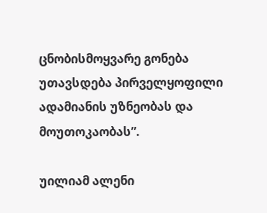ცნობისმოყვარე გონება უთავსდება პირველყოფილი ადამიანის უზნეობას და მოუთოკაობას”.

უილიამ ალენი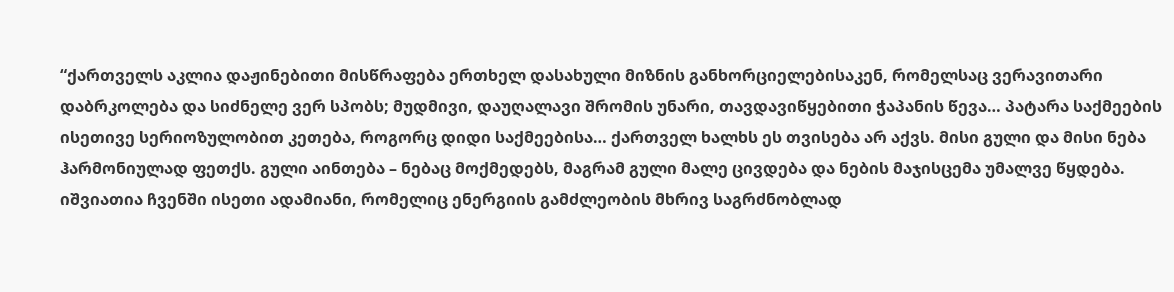“ქართველს აკლია დაჟინებითი მისწრაფება ერთხელ დასახული მიზნის განხორციელებისაკენ, რომელსაც ვერავითარი დაბრკოლება და სიძნელე ვერ სპობს; მუდმივი, დაუღალავი შრომის უნარი, თავდავიწყებითი ჭაპანის წევა… პატარა საქმეების ისეთივე სერიოზულობით კეთება, როგორც დიდი საქმეებისა… ქართველ ხალხს ეს თვისება არ აქვს. მისი გული და მისი ნება ჰარმონიულად ფეთქს. გული აინთება – ნებაც მოქმედებს, მაგრამ გული მალე ცივდება და ნების მაჯისცემა უმალვე წყდება. იშვიათია ჩვენში ისეთი ადამიანი, რომელიც ენერგიის გამძლეობის მხრივ საგრძნობლად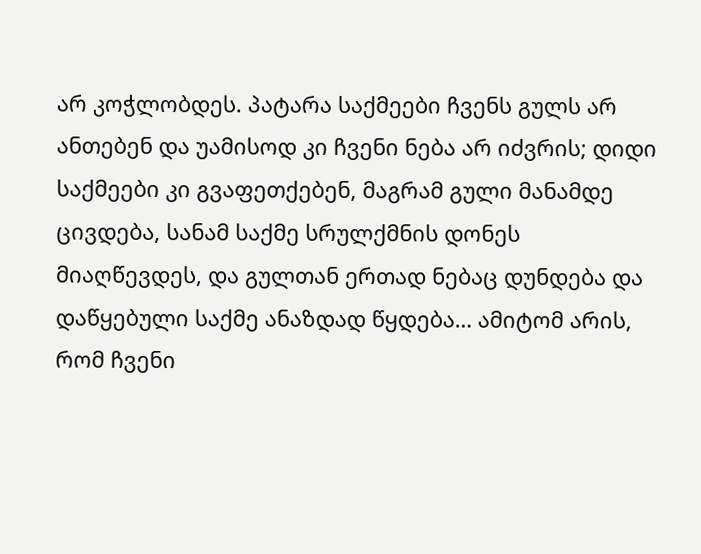არ კოჭლობდეს. პატარა საქმეები ჩვენს გულს არ ანთებენ და უამისოდ კი ჩვენი ნება არ იძვრის; დიდი საქმეები კი გვაფეთქებენ, მაგრამ გული მანამდე ცივდება, სანამ საქმე სრულქმნის დონეს მიაღწევდეს, და გულთან ერთად ნებაც დუნდება და დაწყებული საქმე ანაზდად წყდება… ამიტომ არის, რომ ჩვენი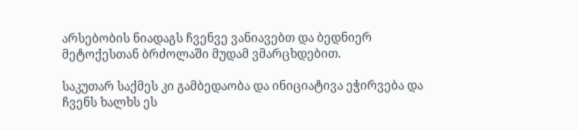არსებობის ნიადაგს ჩვენვე ვანიავებთ და ბედნიერ მეტოქესთან ბრძოლაში მუდამ ვმარცხდებით.

საკუთარ საქმეს კი გამბედაობა და ინიციატივა ეჭირვება და ჩვენს ხალხს ეს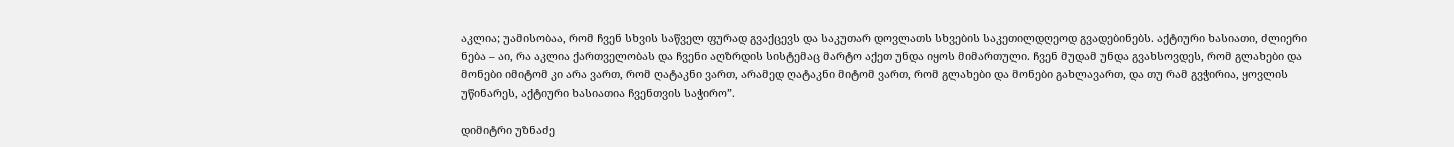აკლია; უამისობაა, რომ ჩვენ სხვის საწველ ფურად გვაქცევს და საკუთარ დოვლათს სხვების საკეთილდღეოდ გვადებინებს. აქტიური ხასიათი, ძლიერი ნება – აი, რა აკლია ქართველობას და ჩვენი აღზრდის სისტემაც მარტო აქეთ უნდა იყოს მიმართული. ჩვენ მუდამ უნდა გვახსოვდეს, რომ გლახები და მონები იმიტომ კი არა ვართ, რომ ღატაკნი ვართ, არამედ ღატაკნი მიტომ ვართ, რომ გლახები და მონები გახლავართ, და თუ რამ გვჭირია, ყოვლის უწინარეს, აქტიური ხასიათია ჩვენთვის საჭირო”.

დიმიტრი უზნაძე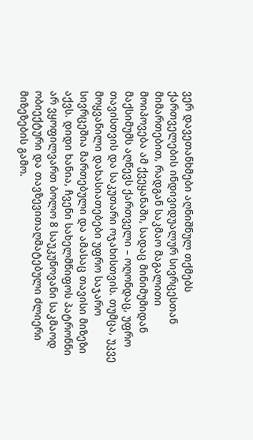ვერ დავეთანხმები აღნიშნულ თქმებს ქართველების ინდივიდუალურ სივრცესთან მიმართებით, რადგან საკმაო მაგალითი მოიპოვება ამ ქვეყანაში, სადაც მინიმუმიდან მაქსიმუმს აღწევს ქართველი – ოღონდაც, უფრო თავისთვის და საკუთარი ოჯახისთვის. თუმცა, უკვე მოყვანილი დახასიათებები უფრო საჯარო სივრცეშია მართებული და ამასაც თავისი მიზეზი აქვს. დიდი ხანია, ჩვენი სახელმწიფოს პატრონნი არ ვყოფილვართ ბოლო 8 საუკუნოვანი საკმაოდ ობიექტური და თავზევითაღმატებული ძლიერი მიზეზების გამო.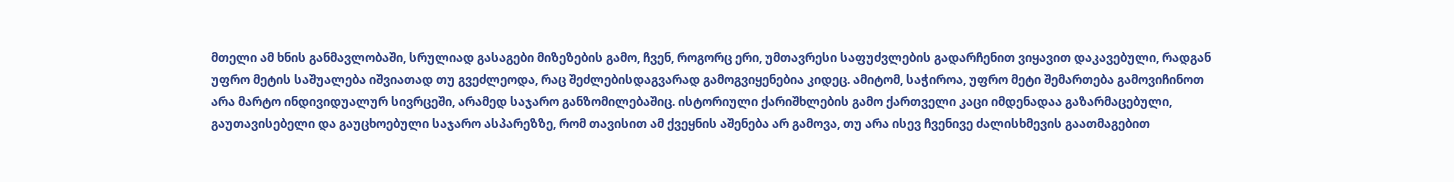მთელი ამ ხნის განმავლობაში, სრულიად გასაგები მიზეზების გამო, ჩვენ, როგორც ერი, უმთავრესი საფუძვლების გადარჩენით ვიყავით დაკავებული, რადგან უფრო მეტის საშუალება იშვიათად თუ გვეძლეოდა, რაც შეძლებისდაგვარად გამოგვიყენებია კიდეც. ამიტომ, საჭიროა, უფრო მეტი შემართება გამოვიჩინოთ არა მარტო ინდივიდუალურ სივრცეში, არამედ საჯარო განზომილებაშიც. ისტორიული ქარიშხლების გამო ქართველი კაცი იმდენადაა გაზარმაცებული, გაუთავისებელი და გაუცხოებული საჯარო ასპარეზზე, რომ თავისით ამ ქვეყნის აშენება არ გამოვა, თუ არა ისევ ჩვენივე ძალისხმევის გაათმაგებით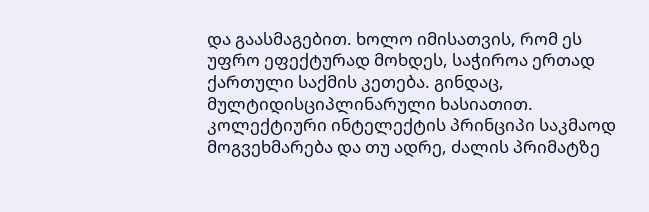და გაასმაგებით. ხოლო იმისათვის, რომ ეს უფრო ეფექტურად მოხდეს, საჭიროა ერთად ქართული საქმის კეთება. გინდაც, მულტიდისციპლინარული ხასიათით. კოლექტიური ინტელექტის პრინციპი საკმაოდ მოგვეხმარება და თუ ადრე, ძალის პრიმატზე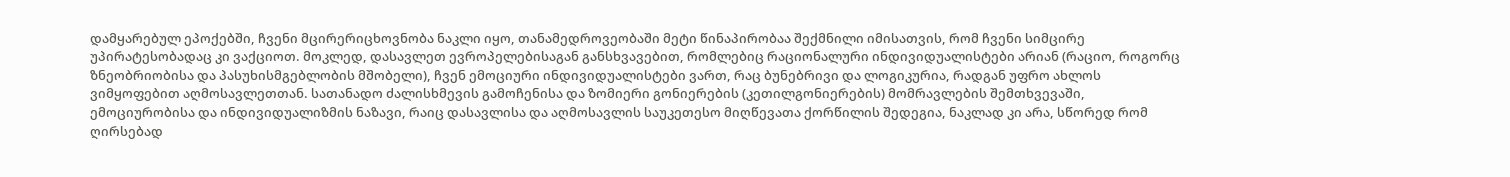დამყარებულ ეპოქებში, ჩვენი მცირერიცხოვნობა ნაკლი იყო, თანამედროვეობაში მეტი წინაპირობაა შექმნილი იმისათვის, რომ ჩვენი სიმცირე უპირატესობადაც კი ვაქციოთ. მოკლედ, დასავლეთ ევროპელებისაგან განსხვავებით, რომლებიც რაციონალური ინდივიდუალისტები არიან (რაციო, როგორც ზნეობრიობისა და პასუხისმგებლობის მშობელი), ჩვენ ემოციური ინდივიდუალისტები ვართ, რაც ბუნებრივი და ლოგიკურია, რადგან უფრო ახლოს ვიმყოფებით აღმოსავლეთთან. სათანადო ძალისხმევის გამოჩენისა და ზომიერი გონიერების (კეთილგონიერების) მომრავლების შემთხვევაში, ემოციურობისა და ინდივიდუალიზმის ნაზავი, რაიც დასავლისა და აღმოსავლის საუკეთესო მიღწევათა ქორწილის შედეგია, ნაკლად კი არა, სწორედ რომ ღირსებად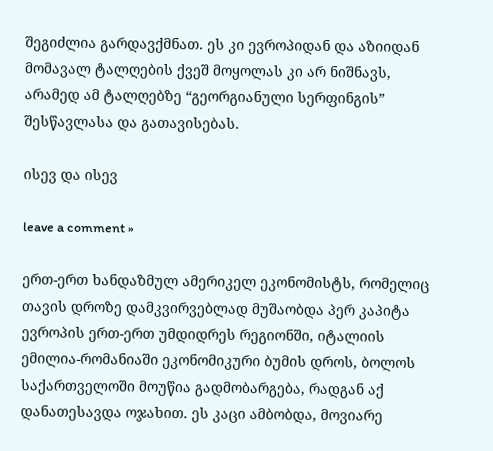შეგიძლია გარდავქმნათ. ეს კი ევროპიდან და აზიიდან მომავალ ტალღების ქვეშ მოყოლას კი არ ნიშნავს, არამედ ამ ტალღებზე “გეორგიანული სერფინგის” შესწავლასა და გათავისებას.

ისევ და ისევ

leave a comment »

ერთ-ერთ ხანდაზმულ ამერიკელ ეკონომისტს, რომელიც თავის დროზე დამკვირვებლად მუშაობდა პერ კაპიტა ევროპის ერთ-ერთ უმდიდრეს რეგიონში, იტალიის ემილია-რომანიაში ეკონომიკური ბუმის დროს, ბოლოს საქართველოში მოუწია გადმობარგება, რადგან აქ დანათესავდა ოჯახით. ეს კაცი ამბობდა, მოვიარე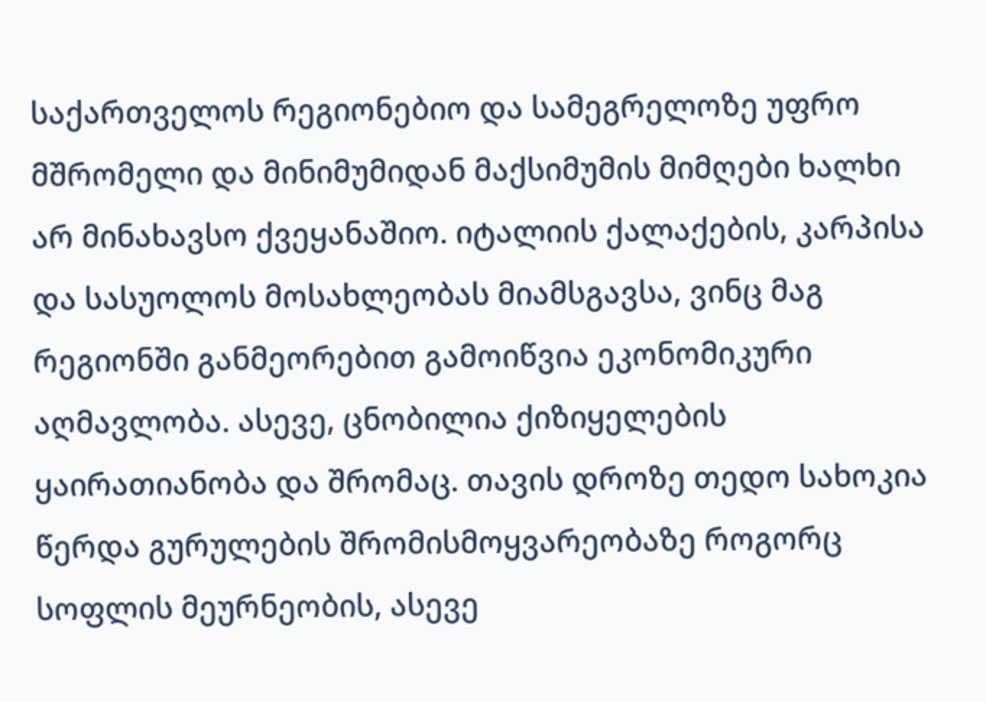საქართველოს რეგიონებიო და სამეგრელოზე უფრო მშრომელი და მინიმუმიდან მაქსიმუმის მიმღები ხალხი არ მინახავსო ქვეყანაშიო. იტალიის ქალაქების, კარპისა და სასუოლოს მოსახლეობას მიამსგავსა, ვინც მაგ რეგიონში განმეორებით გამოიწვია ეკონომიკური აღმავლობა. ასევე, ცნობილია ქიზიყელების ყაირათიანობა და შრომაც. თავის დროზე თედო სახოკია წერდა გურულების შრომისმოყვარეობაზე როგორც სოფლის მეურნეობის, ასევე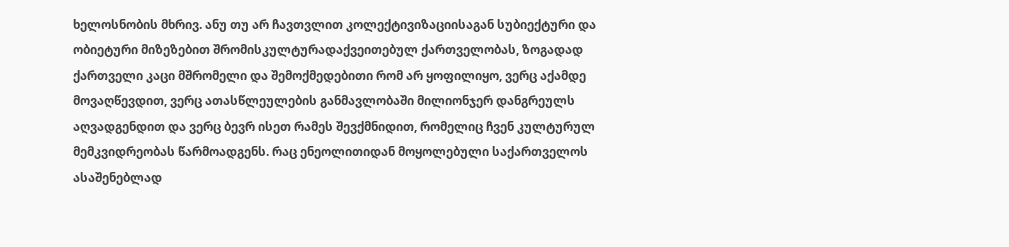ხელოსნობის მხრივ. ანუ თუ არ ჩავთვლით კოლექტივიზაციისაგან სუბიექტური და ობიეტური მიზეზებით შრომისკულტურადაქვეითებულ ქართველობას, ზოგადად ქართველი კაცი მშრომელი და შემოქმედებითი რომ არ ყოფილიყო, ვერც აქამდე მოვაღწევდით, ვერც ათასწლეულების განმავლობაში მილიონჯერ დანგრეულს აღვადგენდით და ვერც ბევრ ისეთ რამეს შევქმნიდით, რომელიც ჩვენ კულტურულ მემკვიდრეობას წარმოადგენს. რაც ენეოლითიდან მოყოლებული საქართველოს ასაშენებლად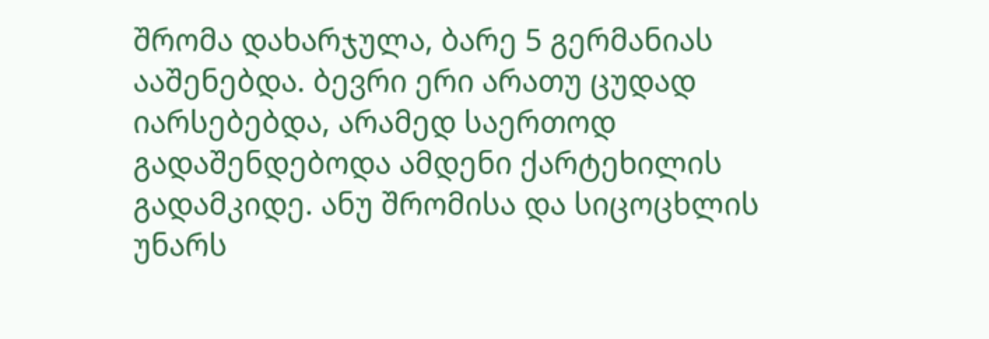შრომა დახარჯულა, ბარე 5 გერმანიას ააშენებდა. ბევრი ერი არათუ ცუდად იარსებებდა, არამედ საერთოდ გადაშენდებოდა ამდენი ქარტეხილის გადამკიდე. ანუ შრომისა და სიცოცხლის უნარს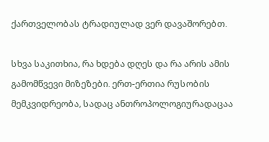ქართველობას ტრადიულად ვერ დავაშორებთ.

სხვა საკითხია, რა ხდება დღეს და რა არის ამის გამომწვევი მიზეზები. ერთ-ერთია რუსობის მემკვიდრეობა, სადაც ანთროპოლოგიურადაცაა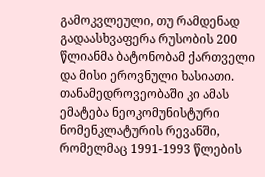გამოკვლეული, თუ რამდენად გადაასხვაფერა რუსობის 200 წლიანმა ბატონობამ ქართველი და მისი ეროვნული ხასიათი. თანამედროვეობაში კი ამას ემატება ნეოკომუნისტური ნომენკლატურის რევანში, რომელმაც 1991-1993 წლების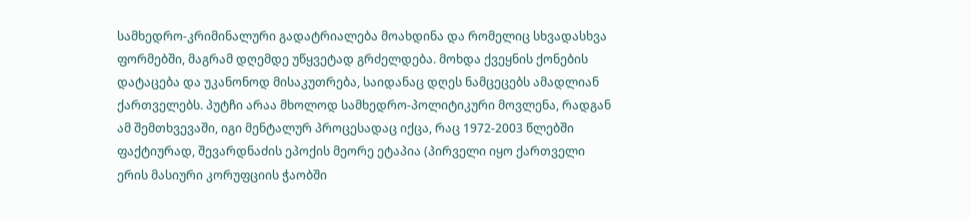სამხედრო-კრიმინალური გადატრიალება მოახდინა და რომელიც სხვადასხვა ფორმებში, მაგრამ დღემდე უწყვეტად გრძელდება. მოხდა ქვეყნის ქონების დატაცება და უკანონოდ მისაკუთრება, საიდანაც დღეს ნამცეცებს ამადლიან ქართველებს. პუტჩი არაა მხოლოდ სამხედრო-პოლიტიკური მოვლენა, რადგან ამ შემთხვევაში, იგი მენტალურ პროცესადაც იქცა, რაც 1972-2003 წლებში ფაქტიურად, შევარდნაძის ეპოქის მეორე ეტაპია (პირველი იყო ქართველი ერის მასიური კორუფციის ჭაობში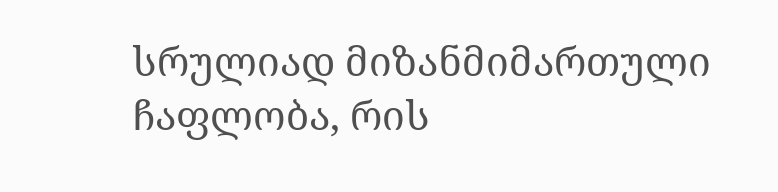სრულიად მიზანმიმართული ჩაფლობა, რის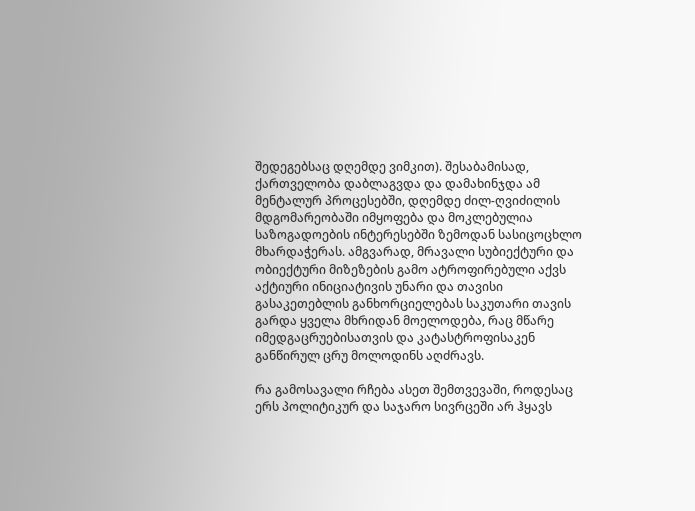შედეგებსაც დღემდე ვიმკით). შესაბამისად, ქართველობა დაბლაგვდა და დამახინჯდა ამ მენტალურ პროცესებში, დღემდე ძილ-ღვიძილის მდგომარეობაში იმყოფება და მოკლებულია საზოგადოების ინტერესებში ზემოდან სასიცოცხლო მხარდაჭერას. ამგვარად, მრავალი სუბიექტური და ობიექტური მიზეზების გამო ატროფირებული აქვს აქტიური ინიციატივის უნარი და თავისი გასაკეთებლის განხორციელებას საკუთარი თავის გარდა ყველა მხრიდან მოელოდება, რაც მწარე იმედგაცრუებისათვის და კატასტროფისაკენ განწირულ ცრუ მოლოდინს აღძრავს.

რა გამოსავალი რჩება ასეთ შემთვევაში, როდესაც ერს პოლიტიკურ და საჯარო სივრცეში არ ჰყავს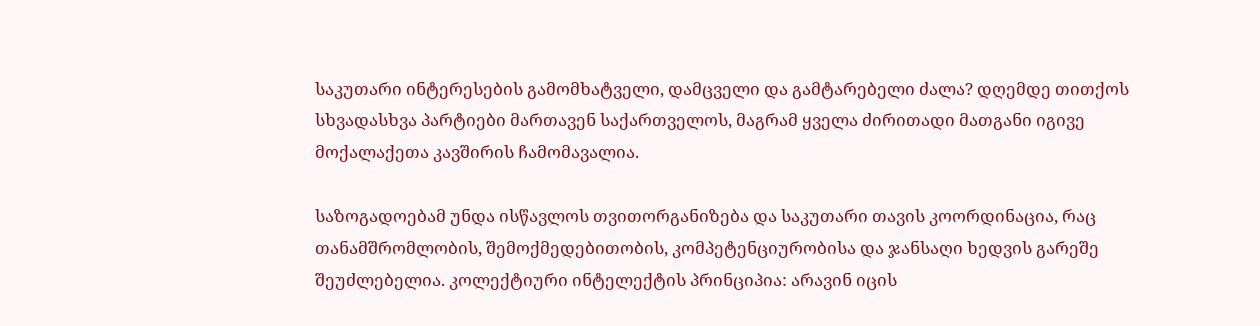საკუთარი ინტერესების გამომხატველი, დამცველი და გამტარებელი ძალა? დღემდე თითქოს სხვადასხვა პარტიები მართავენ საქართველოს, მაგრამ ყველა ძირითადი მათგანი იგივე მოქალაქეთა კავშირის ჩამომავალია.

საზოგადოებამ უნდა ისწავლოს თვითორგანიზება და საკუთარი თავის კოორდინაცია, რაც თანამშრომლობის, შემოქმედებითობის, კომპეტენციურობისა და ჯანსაღი ხედვის გარეშე შეუძლებელია. კოლექტიური ინტელექტის პრინციპია: არავინ იცის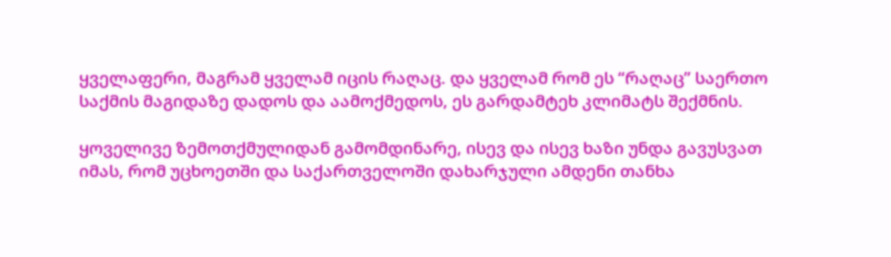ყველაფერი, მაგრამ ყველამ იცის რაღაც. და ყველამ რომ ეს “რაღაც” საერთო საქმის მაგიდაზე დადოს და აამოქმედოს, ეს გარდამტეხ კლიმატს შექმნის.

ყოველივე ზემოთქმულიდან გამომდინარე, ისევ და ისევ ხაზი უნდა გავუსვათ იმას, რომ უცხოეთში და საქართველოში დახარჯული ამდენი თანხა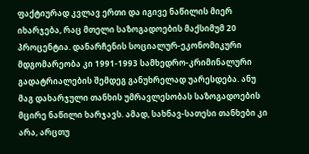ფაქტიურად კვლავ ერთი და იგივე ნაწილის მიერ იხარჯება, რაც მთელი საზოგადოების მაქსიმუმ 20 პროცენტია. დანარჩენის სოციალურ-ეკონომიკური მდგომარეობა კი 1991-1993 სამხედრო-კრიმინალური გადატრიალების შემდეგ განუხრელად უარესდება. ანუ მაგ დახარჯული თანხის უმრავლესობას საზოგადოების მცირე ნაწილი ხარჯავს. ამად, სახნავ-სათესი თანხები კი არა, არცთუ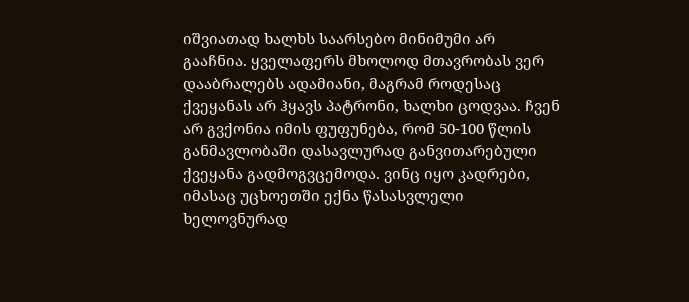იშვიათად ხალხს საარსებო მინიმუმი არ გააჩნია. ყველაფერს მხოლოდ მთავრობას ვერ დააბრალებს ადამიანი, მაგრამ როდესაც ქვეყანას არ ჰყავს პატრონი, ხალხი ცოდვაა. ჩვენ არ გვქონია იმის ფუფუნება, რომ 50-100 წლის განმავლობაში დასავლურად განვითარებული ქვეყანა გადმოგვცემოდა. ვინც იყო კადრები, იმასაც უცხოეთში ექნა წასასვლელი ხელოვნურად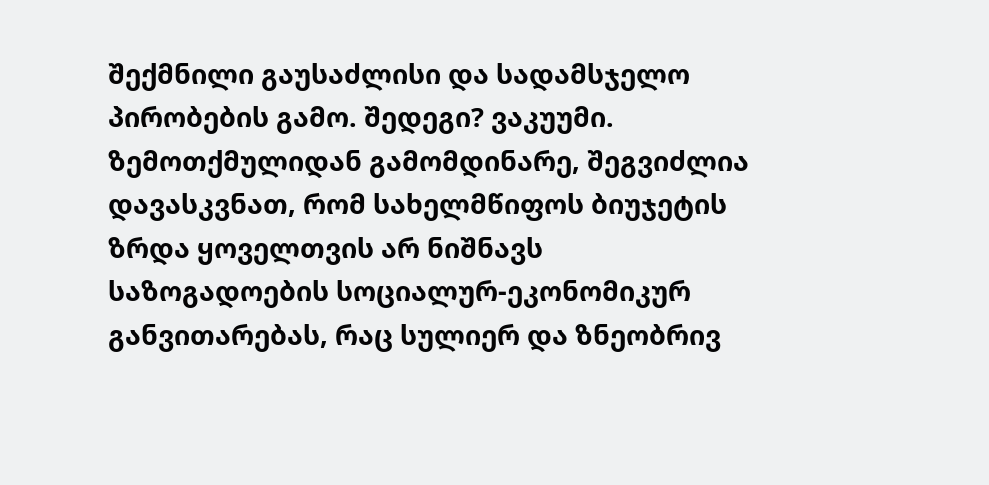შექმნილი გაუსაძლისი და სადამსჯელო პირობების გამო. შედეგი? ვაკუუმი. ზემოთქმულიდან გამომდინარე, შეგვიძლია დავასკვნათ, რომ სახელმწიფოს ბიუჯეტის ზრდა ყოველთვის არ ნიშნავს საზოგადოების სოციალურ-ეკონომიკურ განვითარებას, რაც სულიერ და ზნეობრივ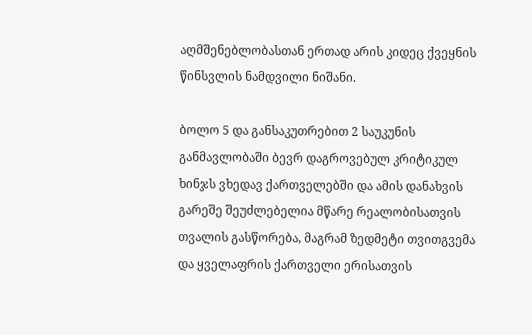აღმშენებლობასთან ერთად არის კიდეც ქვეყნის წინსვლის ნამდვილი ნიშანი.

ბოლო 5 და განსაკუთრებით 2 საუკუნის განმავლობაში ბევრ დაგროვებულ კრიტიკულ ხინჯს ვხედავ ქართველებში და ამის დანახვის გარეშე შეუძლებელია მწარე რეალობისათვის თვალის გასწორება, მაგრამ ზედმეტი თვითგვემა და ყველაფრის ქართველი ერისათვის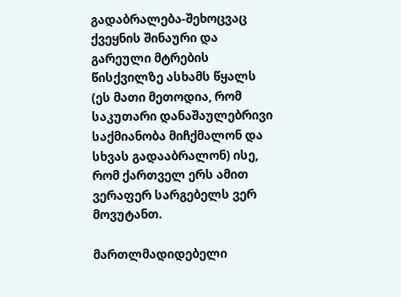გადაბრალება-შეხოცვაც ქვეყნის შინაური და გარეული მტრების წისქვილზე ასხამს წყალს (ეს მათი მეთოდია, რომ საკუთარი დანაშაულებრივი საქმიანობა მიჩქმალონ და სხვას გადააბრალონ) ისე, რომ ქართველ ერს ამით ვერაფერ სარგებელს ვერ მოვუტანთ.

მართლმადიდებელი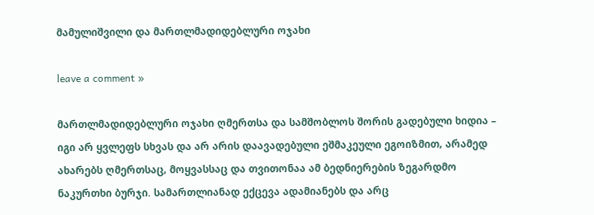მამულიშვილი და მართლმადიდებლური ოჯახი

leave a comment »

მართლმადიდებლური ოჯახი ღმერთსა და სამშობლოს შორის გადებული ხიდია – იგი არ ყვლეფს სხვას და არ არის დაავადებული ეშმაკეული ეგოიზმით, არამედ ახარებს ღმერთსაც, მოყვასსაც და თვითონაა ამ ბედნიერების ზეგარდმო ნაკურთხი ბურჯი. სამართლიანად ექცევა ადამიანებს და არც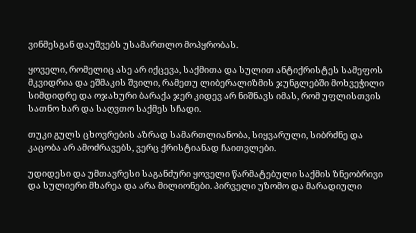ვინმესგან დაუშვებს უსამართლო მოპყრობას.

ყოველი, რომელიც ასე არ იქცევა, საქმითა და სულით ანტიქრისტეს სამეფოს მკვიდრია და ეშმაკის შვილი, რამეთუ ლიბერალიზმის ჯუნგლებში მოხვეჭილი სიმდიდრე და ოჯახური ბარაქა ჯერ კიდევ არ ნიშნავს იმას, რომ უფლისთვის სათნო ხარ და საღვთო საქმეს სჩადი.

თუკი გულს ცხოვრების აზრად სამართლიანობა, სიყვარული, სიბრძნე და კაცობა არ ამოძრავებს, ვერც ქრისტიანად ჩაითვლები.

უდიდესი და უმთავრესი საგანძური ყოველი წარმატებული საქმის ზნეობრივი და სულიერი მხარეა და არა მილიონები. პირველი უზომო და მარადიული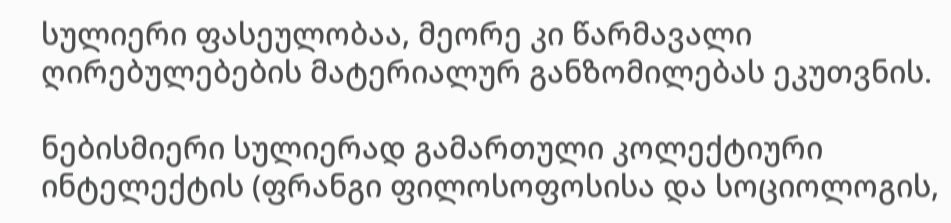სულიერი ფასეულობაა, მეორე კი წარმავალი ღირებულებების მატერიალურ განზომილებას ეკუთვნის.

ნებისმიერი სულიერად გამართული კოლექტიური ინტელექტის (ფრანგი ფილოსოფოსისა და სოციოლოგის,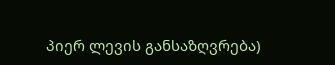პიერ ლევის განსაზღვრება)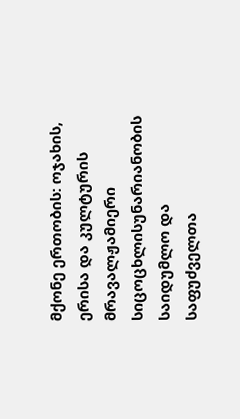მქონე ერთობის: ოჯახის, ერისა და კულტურის მრავალჟამიერი სიცოცხლისუნარიანობის საიდუმლო და საფუძველთა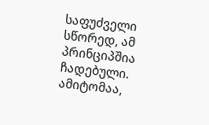საფუძველი სწორედ, ამ პრინციპშია ჩადებული. ამიტომაა,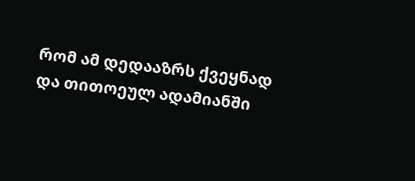რომ ამ დედააზრს ქვეყნად და თითოეულ ადამიანში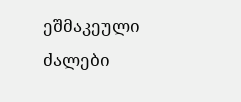ეშმაკეული ძალები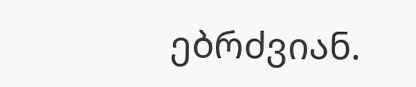ებრძვიან.